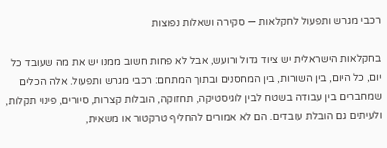רכבי מגרש ותפעול לחקלאות — סקירה ושאלות נפוצות

בחקלאות הישראלית יש ציוד גדול ורועש, אבל לא פחות חשוב ממנו יש את מה שעובד כל יום, כל היום, בין השורות, בין המחסנים ובתוך המתחם: רכבי מגרש ותפעול. אלה הכלים שמחברים בין עבודה בשטח לבין לוגיסטיקה, תחזוקה, הובלות קצרות, סיורים, פינוי תקלות, ולעיתים גם הובלת עובדים. הם לא אמורים להחליף טרקטור או משאית,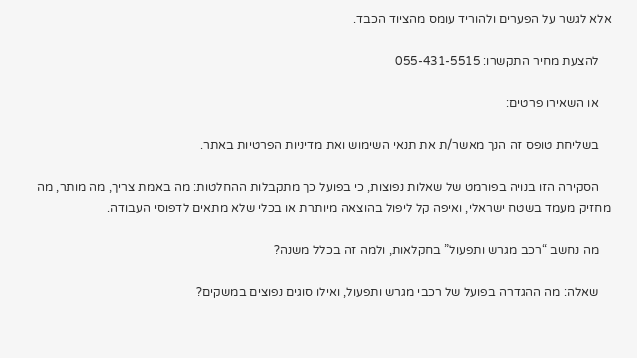אלא לגשר על הפערים ולהוריד עומס מהציוד הכבד.

    להצעת מחיר התקשרו: 055-431-5515

    או השאירו פרטים:

    בשליחת טופס זה הנך מאשר/ת את תנאי השימוש ואת מדיניות הפרטיות באתר.

    הסקירה הזו בנויה בפורמט של שאלות נפוצות, כי בפועל כך מתקבלות ההחלטות: מה באמת צריך, מה מותר, מה מחזיק מעמד בשטח ישראלי, ואיפה קל ליפול בהוצאה מיותרת או בכלי שלא מתאים לדפוסי העבודה.

    מה נחשב “רכב מגרש ותפעול” בחקלאות, ולמה זה בכלל משנה?

    שאלה: מה ההגדרה בפועל של רכבי מגרש ותפעול, ואילו סוגים נפוצים במשקים?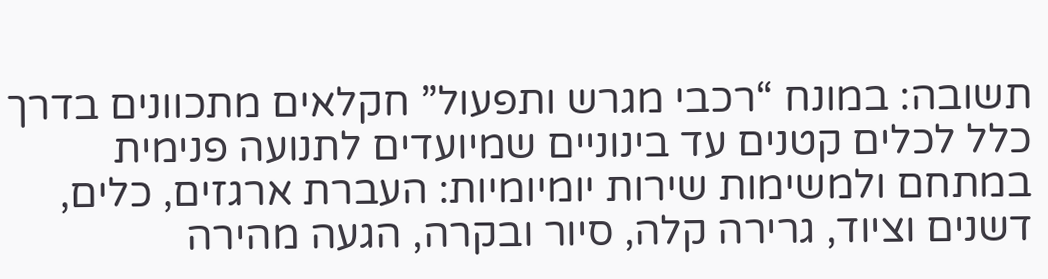תשובה: במונח “רכבי מגרש ותפעול” חקלאים מתכוונים בדרך כלל לכלים קטנים עד בינוניים שמיועדים לתנועה פנימית במתחם ולמשימות שירות יומיומיות: העברת ארגזים, כלים, דשנים וציוד, גרירה קלה, סיור ובקרה, הגעה מהירה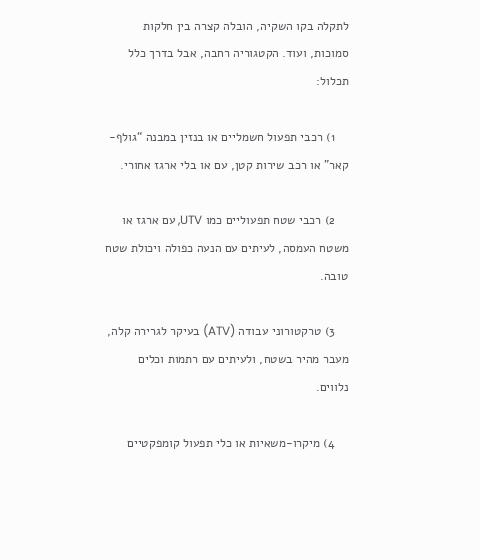לתקלה בקו השקיה, הובלה קצרה בין חלקות סמוכות, ועוד. הקטגוריה רחבה, אבל בדרך כלל תכלול:

    1) רכבי תפעול חשמליים או בנזין במבנה “גולף-קאר” או רכב שירות קטן, עם או בלי ארגז אחורי.

    2) רכבי שטח תפעוליים כמו UTV, עם ארגז או משטח העמסה, לעיתים עם הנעה כפולה ויכולת שטח טובה.

    3) טרקטורוני עבודה (ATV) בעיקר לגרירה קלה, מעבר מהיר בשטח, ולעיתים עם רתמות וכלים נלווים.

    4) מיקרו-משאיות או כלי תפעול קומפקטיים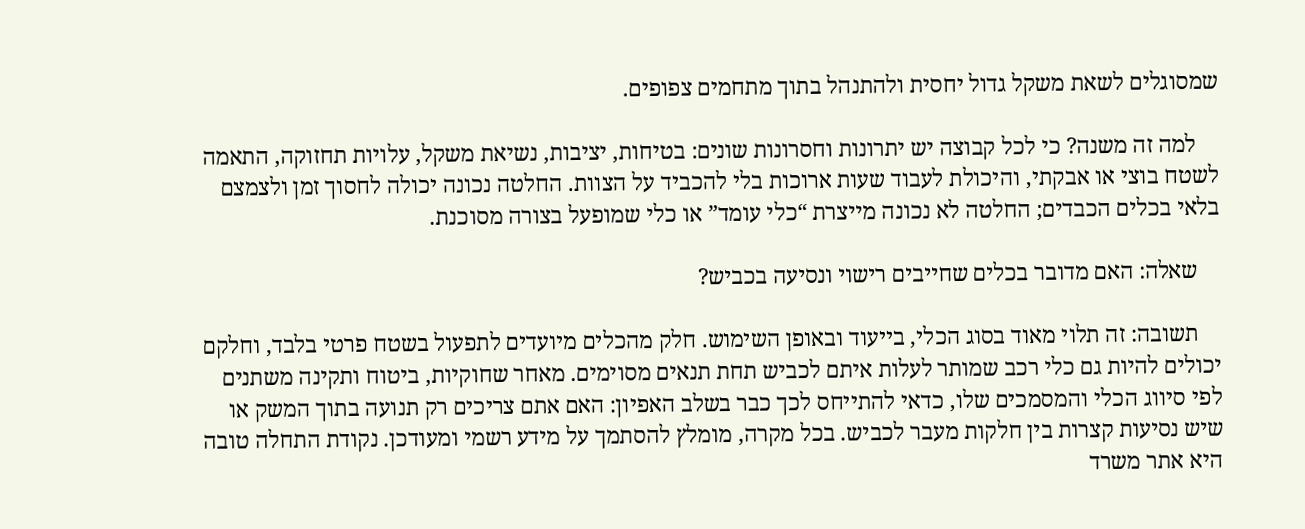שמסוגלים לשאת משקל גדול יחסית ולהתנהל בתוך מתחמים צפופים.

    למה זה משנה? כי לכל קבוצה יש יתרונות וחסרונות שונים: בטיחות, יציבות, נשיאת משקל, עלויות תחזוקה, התאמה לשטח בוצי או אבקתי, והיכולת לעבוד שעות ארוכות בלי להכביד על הצוות. החלטה נכונה יכולה לחסוך זמן ולצמצם בלאי בכלים הכבדים; החלטה לא נכונה מייצרת “כלי עומד” או כלי שמופעל בצורה מסוכנת.

    שאלה: האם מדובר בכלים שחייבים רישוי ונסיעה בכביש?

    תשובה: זה תלוי מאוד בסוג הכלי, בייעוד ובאופן השימוש. חלק מהכלים מיועדים לתפעול בשטח פרטי בלבד, וחלקם יכולים להיות גם כלי רכב שמותר לעלות איתם לכביש תחת תנאים מסוימים. מאחר שחוקיות, ביטוח ותקינה משתנים לפי סיווג הכלי והמסמכים שלו, כדאי להתייחס לכך כבר בשלב האפיון: האם אתם צריכים רק תנועה בתוך המשק או שיש נסיעות קצרות בין חלקות מעבר לכביש. בכל מקרה, מומלץ להסתמך על מידע רשמי ומעודכן. נקודת התחלה טובה היא אתר משרד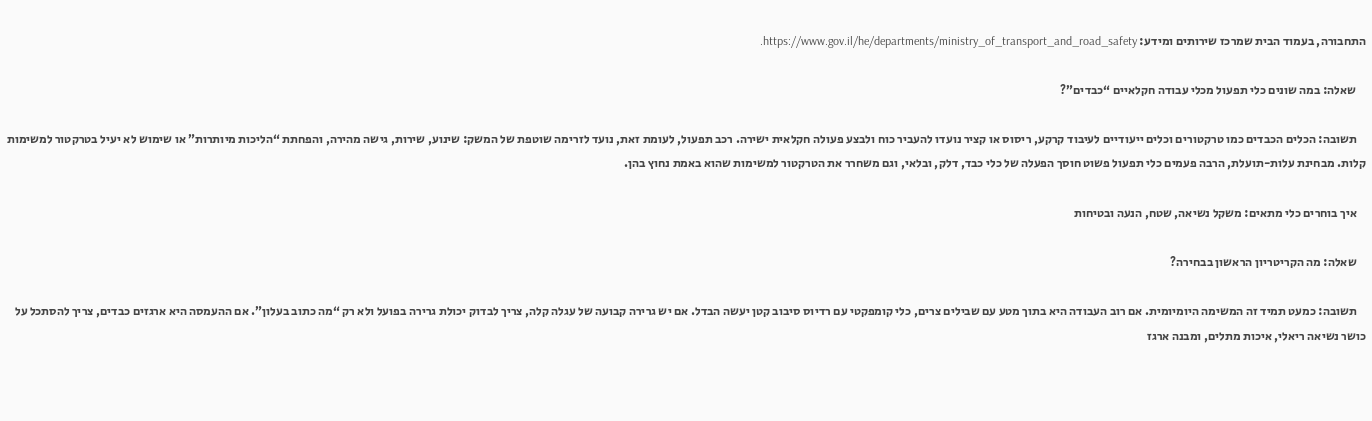התחבורה, בעמוד הבית שמרכז שירותים ומידע: https://www.gov.il/he/departments/ministry_of_transport_and_road_safety.

    שאלה: במה שונים כלי תפעול מכלי עבודה חקלאיים “כבדים”?

    תשובה: הכלים הכבדים כמו טרקטורים וכלים ייעודיים לעיבוד קרקע, ריסוס או קציר נועדו להעביר כוח ולבצע פעולה חקלאית ישירה. רכב תפעול, לעומת זאת, נועד לזרימה שוטפת של המשק: שינוע, שירות, גישה מהירה, והפחתת “הליכות מיותרות” או שימוש לא יעיל בטרקטור למשימות קלות. מבחינת עלות-תועלת, הרבה פעמים כלי תפעול פשוט חוסך הפעלה של כלי כבד, דלק, ובלאי, וגם משחרר את הטרקטור למשימות שהוא באמת נחוץ בהן.

    איך בוחרים כלי מתאים: משקל נשיאה, שטח, הנעה ובטיחות

    שאלה: מה הקריטריון הראשון בבחירה?

    תשובה: כמעט תמיד זה המשימה היומיומית. אם רוב העבודה היא בתוך מטע עם שבילים צרים, כלי קומפקטי עם רדיוס סיבוב קטן יעשה הבדל. אם יש גרירה קבועה של עגלה קלה, צריך לבדוק יכולת גרירה בפועל ולא רק “מה כתוב בעלון”. אם ההעמסה היא ארגזים כבדים, צריך להסתכל על כושר נשיאה ריאלי, איכות מתלים, ומבנה ארגז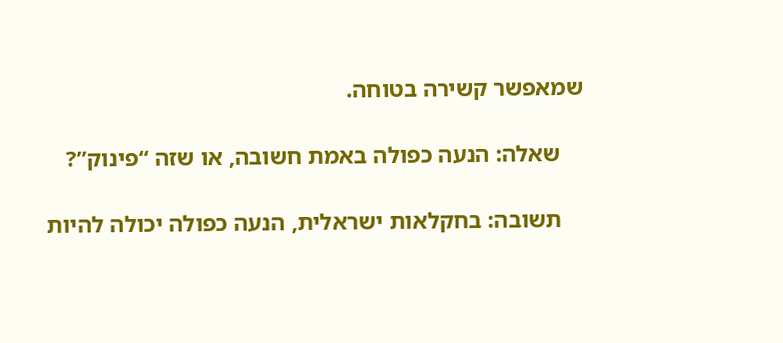שמאפשר קשירה בטוחה.

    שאלה: הנעה כפולה באמת חשובה, או שזה “פינוק”?

    תשובה: בחקלאות ישראלית, הנעה כפולה יכולה להיות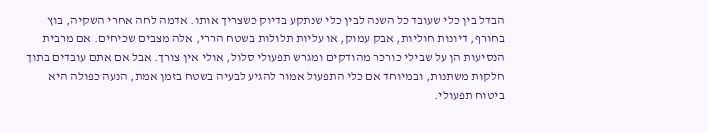הבדל בין כלי שעובד כל השנה לבין כלי שנתקע בדיוק כשצריך אותו. אדמה לחה אחרי השקיה, בוץ בחורף, דיונות חוליות, אבק עמוק, או עליות תלולות בשטח הררי, אלה מצבים שכיחים. אם מרבית הנסיעות הן על שבילי כורכר מהודקים ומגרש תפעולי סלול, אולי אין צורך. אבל אם אתם עובדים בתוך חלקות משתנות, ובמיוחד אם כלי התפעול אמור להגיע לבעיה בשטח בזמן אמת, הנעה כפולה היא ביטוח תפעולי.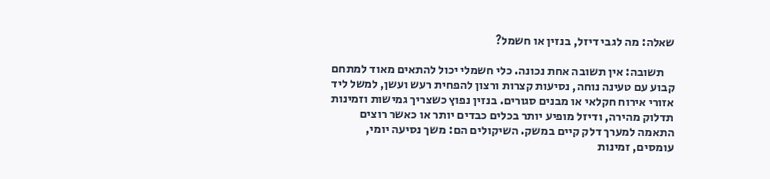שאלה: מה לגבי דיזל, בנזין או חשמל?

    תשובה: אין תשובה אחת נכונה. כלי חשמלי יכול להתאים מאוד למתחם קבוע עם טעינה נוחה, נסיעות קצרות ורצון להפחית רעש ועשן, למשל ליד אזורי אירוח חקלאי או מבנים סגורים. בנזין נפוץ כשצריך גמישות וזמינות תדלוק מהירה, ודיזל מופיע יותר בכלים כבדים יותר או כאשר רוצים התאמה למערך דלק קיים במשק. השיקולים הם: משך נסיעה יומי, עומסים, זמינות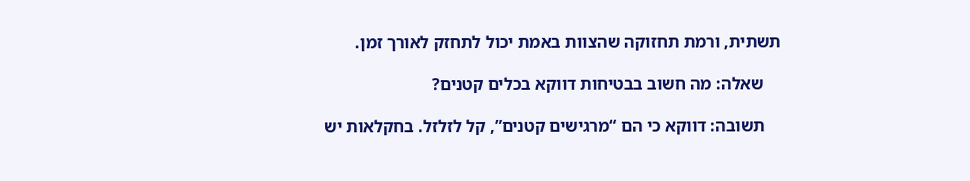תשתית, ורמת תחזוקה שהצוות באמת יכול לתחזק לאורך זמן.

    שאלה: מה חשוב בבטיחות דווקא בכלים קטנים?

    תשובה: דווקא כי הם “מרגישים קטנים”, קל לזלזל. בחקלאות יש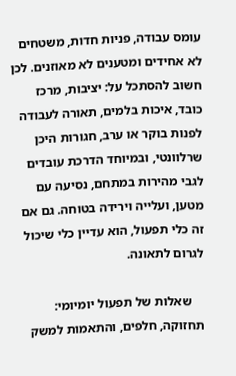עומס עבודה, פניות חדות, משטחים לא אחידים ומטענים לא מאוזנים. לכן חשוב להסתכל על: יציבות, מרכז כובד, איכות בלמים, תאורה לעבודה לפנות בוקר או ערב, חגורות היכן שרלוונטי, ובמיוחד הדרכת עובדים לגבי מהירות במתחם, נסיעה עם מטען, ועלייה וירידה בטוחה. גם אם זה כלי תפעול, הוא עדיין כלי שיכול לגרום לתאונה.

    שאלות של תפעול יומיומי: תחזוקה, חלפים, והתאמות למשק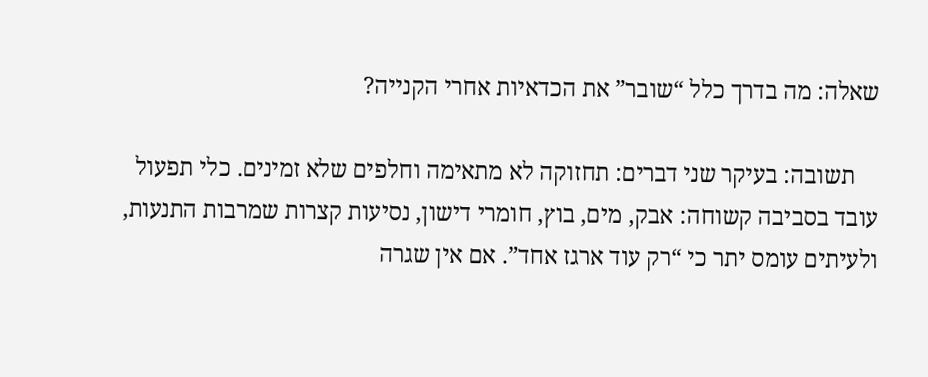שאלה: מה בדרך כלל “שובר” את הכדאיות אחרי הקנייה?

    תשובה: בעיקר שני דברים: תחזוקה לא מתאימה וחלפים שלא זמינים. כלי תפעול עובד בסביבה קשוחה: אבק, מים, בוץ, חומרי דישון, נסיעות קצרות שמרבות התנעות, ולעיתים עומס יתר כי “רק עוד ארגז אחד”. אם אין שגרה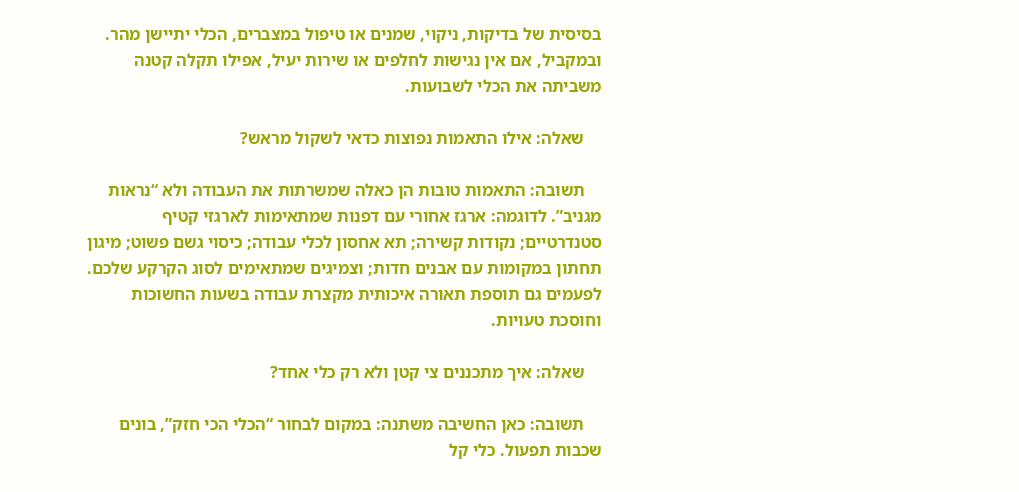בסיסית של בדיקות, ניקוי, שמנים או טיפול במצברים, הכלי יתיישן מהר. ובמקביל, אם אין נגישות לחלפים או שירות יעיל, אפילו תקלה קטנה משביתה את הכלי לשבועות.

    שאלה: אילו התאמות נפוצות כדאי לשקול מראש?

    תשובה: התאמות טובות הן כאלה שמשרתות את העבודה ולא “נראות מגניב”. לדוגמה: ארגז אחורי עם דפנות שמתאימות לארגזי קטיף סטנדרטיים; נקודות קשירה; תא אחסון לכלי עבודה; כיסוי גשם פשוט; מיגון תחתון במקומות עם אבנים חדות; וצמיגים שמתאימים לסוג הקרקע שלכם. לפעמים גם תוספת תאורה איכותית מקצרת עבודה בשעות החשוכות וחוסכת טעויות.

    שאלה: איך מתכננים צי קטן ולא רק כלי אחד?

    תשובה: כאן החשיבה משתנה: במקום לבחור “הכלי הכי חזק”, בונים שכבות תפעול. כלי קל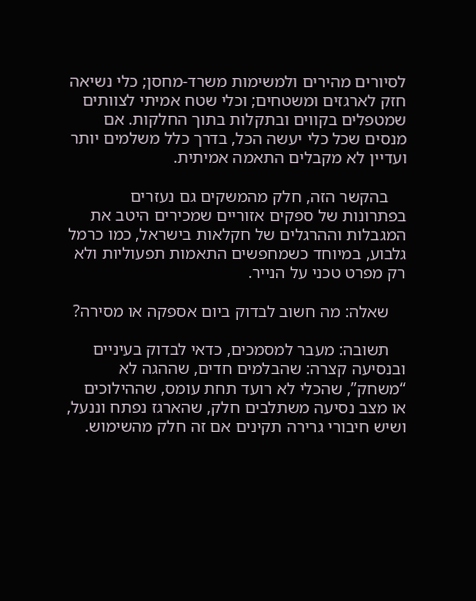לסיורים מהירים ולמשימות משרד-מחסן; כלי נשיאה חזק לארגזים ומשטחים; וכלי שטח אמיתי לצוותים שמטפלים בקווים ובתקלות בתוך החלקות. אם מנסים שכל כלי יעשה הכל, בדרך כלל משלמים יותר ועדיין לא מקבלים התאמה אמיתית.

    בהקשר הזה, חלק מהמשקים גם נעזרים בפתרונות של ספקים אזוריים שמכירים היטב את המגבלות וההרגלים של חקלאות בישראל, כמו כרמל גלבוע, במיוחד כשמחפשים התאמות תפעוליות ולא רק מפרט טכני על הנייר.

    שאלה: מה חשוב לבדוק ביום אספקה או מסירה?

    תשובה: מעבר למסמכים, כדאי לבדוק בעיניים ובנסיעה קצרה: שהבלמים חדים, שההגה לא “משחק”, שהכלי לא רועד תחת עומס, שההילוכים או מצב נסיעה משתלבים חלק, שהארגז נפתח וננעל, ושיש חיבורי גרירה תקינים אם זה חלק מהשימוש.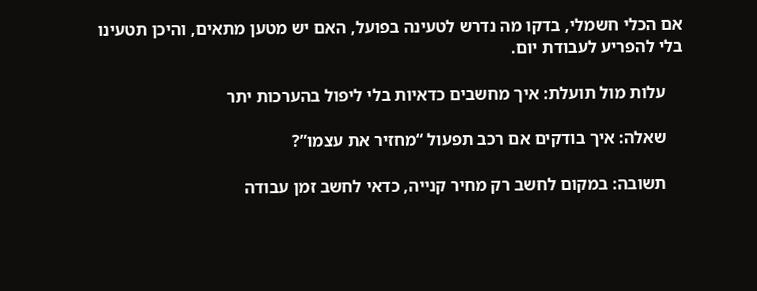אם הכלי חשמלי, בדקו מה נדרש לטעינה בפועל, האם יש מטען מתאים, והיכן תטעינו בלי להפריע לעבודת יום.

    עלות מול תועלת: איך מחשבים כדאיות בלי ליפול בהערכות יתר

    שאלה: איך בודקים אם רכב תפעול “מחזיר את עצמו”?

    תשובה: במקום לחשב רק מחיר קנייה, כדאי לחשב זמן עבודה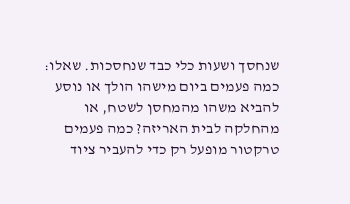שנחסך ושעות כלי כבד שנחסכות. שאלו: כמה פעמים ביום מישהו הולך או נוסע להביא משהו מהמחסן לשטח, או מהחלקה לבית האריזה? כמה פעמים טרקטור מופעל רק כדי להעביר ציוד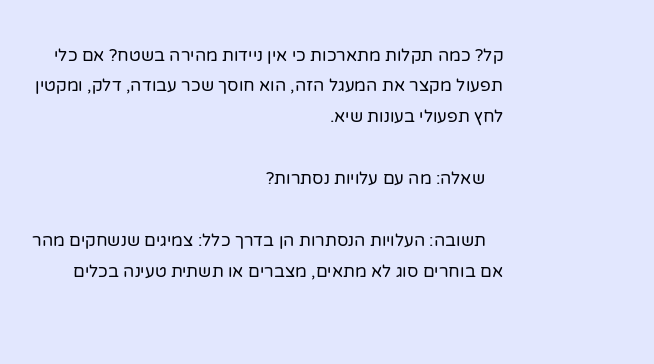קל? כמה תקלות מתארכות כי אין ניידות מהירה בשטח? אם כלי תפעול מקצר את המעגל הזה, הוא חוסך שכר עבודה, דלק, ומקטין לחץ תפעולי בעונות שיא.

    שאלה: מה עם עלויות נסתרות?

    תשובה: העלויות הנסתרות הן בדרך כלל: צמיגים שנשחקים מהר אם בוחרים סוג לא מתאים, מצברים או תשתית טעינה בכלים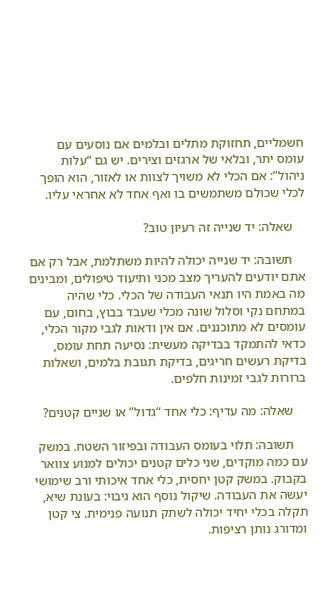חשמליים, תחזוקת מתלים ובלמים אם נוסעים עם עומס יתר, ובלאי של ארגזים וצירים. יש גם “עלות ניהול”: אם הכלי לא משויך לצוות או לאזור, הוא הופך לכלי שכולם משתמשים בו ואף אחד לא אחראי עליו.

    שאלה: יד שנייה זה רעיון טוב?

    תשובה: יד שנייה יכולה להיות משתלמת, אבל רק אם אתם יודעים להעריך מצב מכני ותיעוד טיפולים, ומבינים מה באמת היו תנאי העבודה של הכלי. כלי שהיה במתחם נקי וסלול שונה מכלי שעבד בבוץ, בחום, עם עומסים לא מתוכננים. אם אין ודאות לגבי מקור הכלי, כדאי להתמקד בבדיקה מעשית: נסיעה תחת עומס, בדיקת רעשים חריגים, בדיקת תגובת בלמים, ושאלות ברורות לגבי זמינות חלפים.

    שאלה: מה עדיף: כלי אחד “גדול” או שניים קטנים?

    תשובה: תלוי בעומס העבודה ובפיזור השטח. במשק עם כמה מוקדים, שני כלים קטנים יכולים למנוע צוואר בקבוק. במשק קטן יחסית, כלי אחד איכותי ורב שימושי יעשה את העבודה. שיקול נוסף הוא גיבוי: בעונת שיא, תקלה בכלי יחיד יכולה לשתק תנועה פנימית. צי קטן ומדורג נותן רציפות.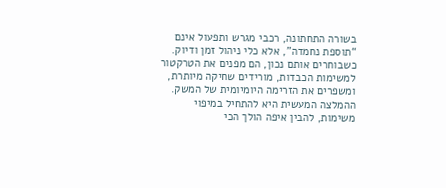בשורה התחתונה, רכבי מגרש ותפעול אינם “תוספת נחמדה”, אלא כלי ניהול זמן ודיוק. כשבוחרים אותם נכון, הם מפנים את הטרקטור למשימות הכבדות, מורידים שחיקה מיותרת, ומשפרים את הזרימה היומיומית של המשק. ההמלצה המעשית היא להתחיל במיפוי משימות, להבין איפה הולך הכי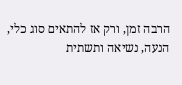הרבה זמן, ורק אז להתאים סוג כלי, הנעה, נשיאה ותשתית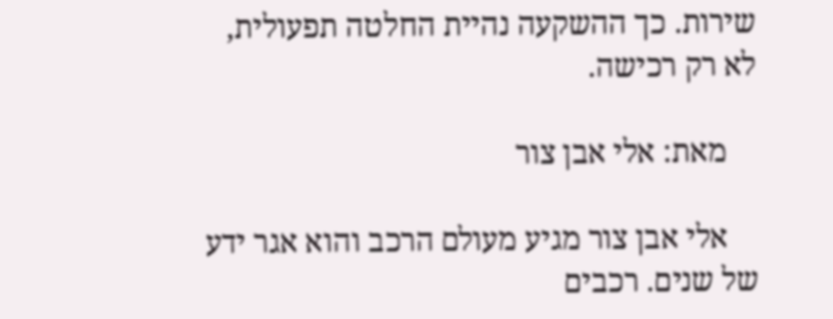שירות. כך ההשקעה נהיית החלטה תפעולית, לא רק רכישה.

    מאת: אלי אבן צור

    אלי אבן צור מגיע מעולם הרכב והוא אגר ידע של שנים. רכבים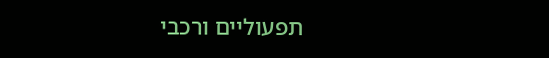תפעוליים ורכבי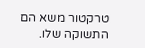טרקטור משא הם התשוקה שלו.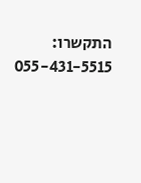התקשרו: 055-431-5515